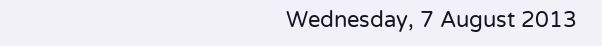Wednesday, 7 August 2013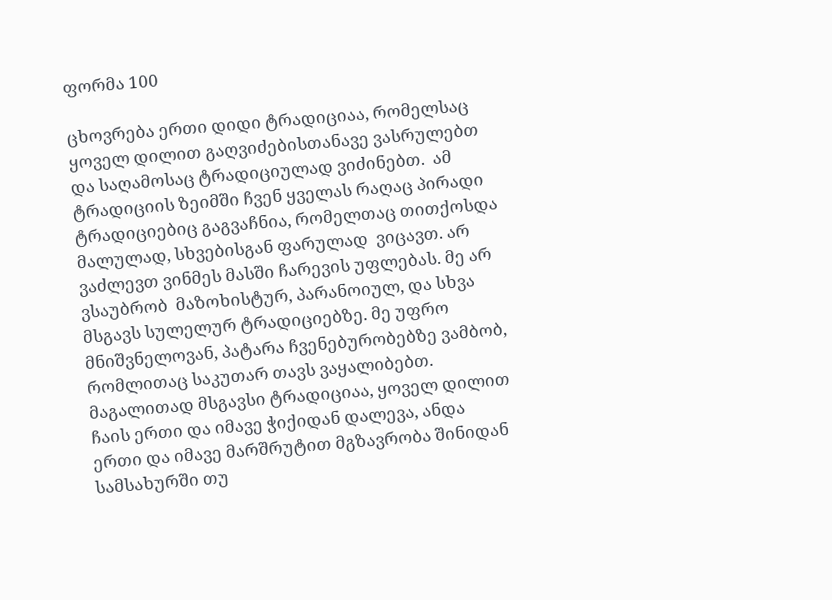ფორმა 100

ცხოვრება ერთი დიდი ტრადიციაა, რომელსაც ყოველ დილით გაღვიძებისთანავე ვასრულებთ და საღამოსაც ტრადიციულად ვიძინებთ.  ამ ტრადიციის ზეიმში ჩვენ ყველას რაღაც პირადი ტრადიციებიც გაგვაჩნია, რომელთაც თითქოსდა მალულად, სხვებისგან ფარულად  ვიცავთ. არ ვაძლევთ ვინმეს მასში ჩარევის უფლებას. მე არ ვსაუბრობ  მაზოხისტურ, პარანოიულ, და სხვა მსგავს სულელურ ტრადიციებზე. მე უფრო მნიშვნელოვან, პატარა ჩვენებურობებზე ვამბობ, რომლითაც საკუთარ თავს ვაყალიბებთ. მაგალითად მსგავსი ტრადიციაა, ყოველ დილით ჩაის ერთი და იმავე ჭიქიდან დალევა, ანდა ერთი და იმავე მარშრუტით მგზავრობა შინიდან სამსახურში თუ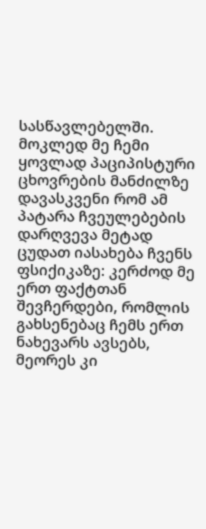სასწავლებელში. მოკლედ მე ჩემი ყოვლად პაციპისტური  ცხოვრების მანძილზე დავასკვენი რომ ამ პატარა ჩვეულებების დარღვევა მეტად ცუდათ იასახება ჩვენს ფსიქიკაზე: კერძოდ მე ერთ ფაქტთან შევჩერდები, რომლის გახსენებაც ჩემს ერთ ნახევარს ავსებს, მეორეს კი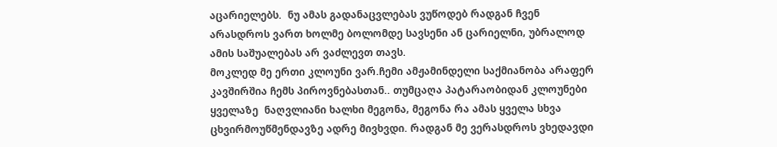აცარიელებს.  ნუ ამას გადანაცვლებას ვუწოდებ რადგან ჩვენ არასდროს ვართ ხოლმე ბოლომდე სავსენი ან ცარიელნი, უბრალოდ ამის საშუალებას არ ვაძლევთ თავს.
მოკლედ მე ერთი კლოუნი ვარ.ჩემი ამჟამინდელი საქმიანობა არაფერ კავშირშია ჩემს პიროვნებასთან.. თუმცაღა პატარაობიდან კლოუნები ყველაზე  ნაღვლიანი ხალხი მეგონა, მეგონა რა ამას ყველა სხვა ცხვირმოუწმენდავზე ადრე მივხვდი. რადგან მე ვერასდროს ვხედავდი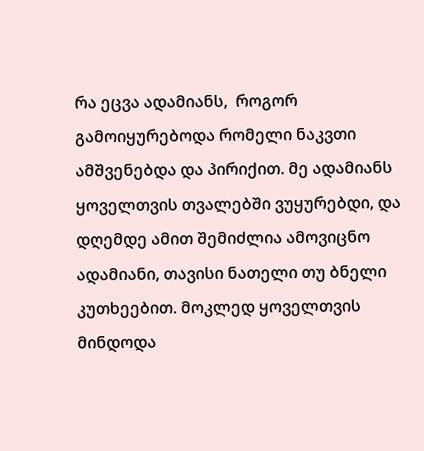რა ეცვა ადამიანს,  როგორ გამოიყურებოდა რომელი ნაკვთი ამშვენებდა და პირიქით. მე ადამიანს ყოველთვის თვალებში ვუყურებდი, და დღემდე ამით შემიძლია ამოვიცნო ადამიანი, თავისი ნათელი თუ ბნელი კუთხეებით. მოკლედ ყოველთვის მინდოდა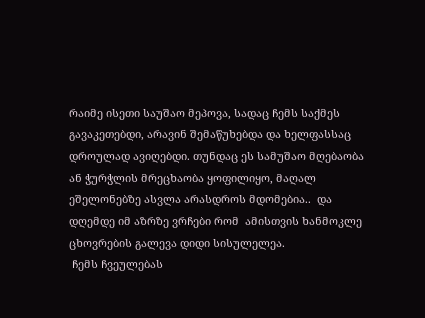რაიმე ისეთი საუშაო მეპოვა, სადაც ჩემს საქმეს გავაკეთებდი, არავინ შემაწუხებდა და ხელფასსაც დროულად ავიღებდი. თუნდაც ეს სამუშაო მღებაობა ან ჭურჭლის მრეცხაობა ყოფილიყო, მაღალ ეშელონებზე ასვლა არასდროს მდომებია..  და  დღემდე იმ აზრზე ვრჩები რომ  ამისთვის ხანმოკლე ცხოვრების გალევა დიდი სისულელეა.
 ჩემს ჩვეულებას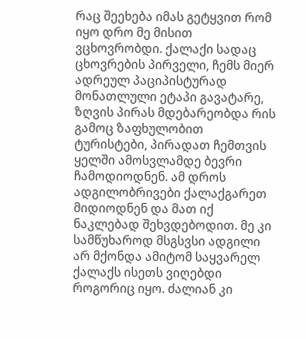რაც შეეხება იმას გეტყვით რომ იყო დრო მე მისით ვცხოვრობდი. ქალაქი სადაც  ცხოვრების პირველი, ჩემს მიერ ადრეულ პაციპისტურად მონათლული ეტაპი გავატარე, ზღვის პირას მდებარეობდა რის გამოც ზაფხულობით ტურისტები, პირადათ ჩემთვის ყელში ამოსვლამდე ბევრი ჩამოდიოდნენ. ამ დროს ადგილობრივები ქალაქგარეთ მიდიოდნენ და მათ იქ ნაკლებად შეხვდებოდით. მე კი სამწუხაროდ მსგსვსი ადგილი არ მქონდა ამიტომ საყვარელ ქალაქს ისეთს ვიღებდი როგორიც იყო. ძალიან კი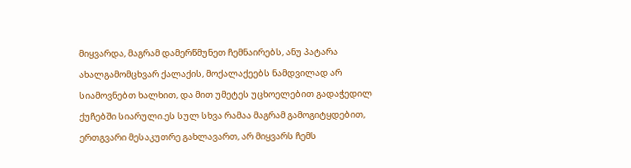მიყვარდა, მაგრამ დამერწმუნეთ ჩემნაირებს, ანუ პატარა ახალგამომცხვარ ქალაქის, მოქალაქეებს ნამდვილად არ სიამოვნებთ ხალხით, და მით უმეტეს უცხოელებით გადაჭედილ ქუჩებში სიარული.ეს სულ სხვა რამაა მაგრამ გამოგიტყდებით, ერთგვარი მესაკუთრე გახლავართ, არ მიყვარს ჩემს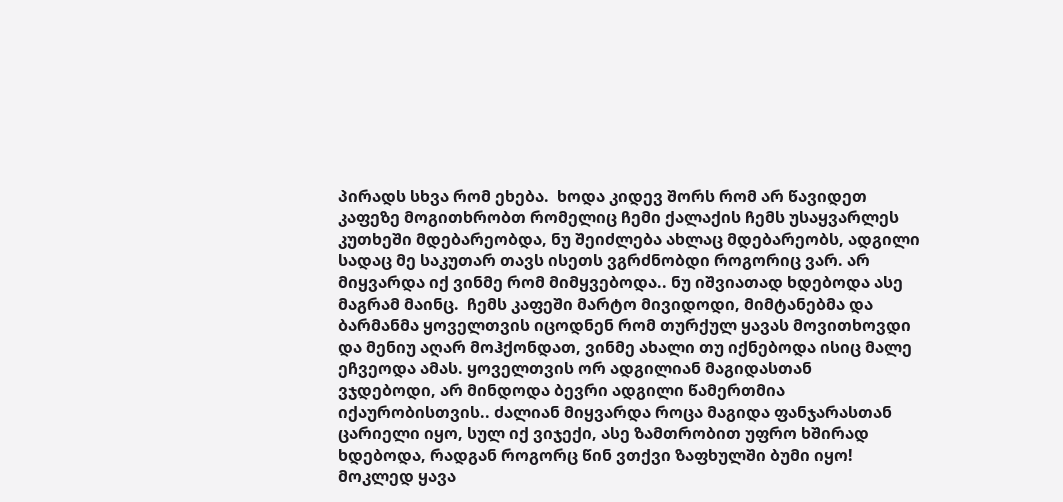პირადს სხვა რომ ეხება.  ხოდა კიდევ შორს რომ არ წავიდეთ კაფეზე მოგითხრობთ რომელიც ჩემი ქალაქის ჩემს უსაყვარლეს კუთხეში მდებარეობდა, ნუ შეიძლება ახლაც მდებარეობს, ადგილი სადაც მე საკუთარ თავს ისეთს ვგრძნობდი როგორიც ვარ. არ მიყვარდა იქ ვინმე რომ მიმყვებოდა.. ნუ იშვიათად ხდებოდა ასე მაგრამ მაინც.  ჩემს კაფეში მარტო მივიდოდი, მიმტანებმა და ბარმანმა ყოველთვის იცოდნენ რომ თურქულ ყავას მოვითხოვდი და მენიუ აღარ მოჰქონდათ, ვინმე ახალი თუ იქნებოდა ისიც მალე ეჩვეოდა ამას. ყოველთვის ორ ადგილიან მაგიდასთან                                          ვჯდებოდი, არ მინდოდა ბევრი ადგილი წამერთმია იქაურობისთვის.. ძალიან მიყვარდა როცა მაგიდა ფანჯარასთან ცარიელი იყო, სულ იქ ვიჯექი, ასე ზამთრობით უფრო ხშირად ხდებოდა, რადგან როგორც წინ ვთქვი ზაფხულში ბუმი იყო! მოკლედ ყავა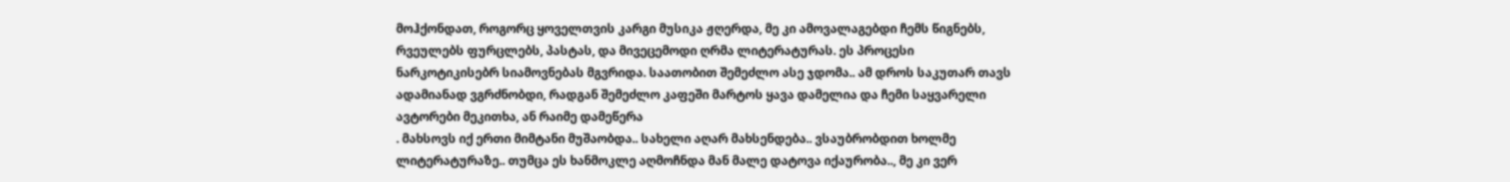მოჰქონდათ, როგორც ყოველთვის კარგი მუსიკა ჟღერდა, მე კი ამოვალაგებდი ჩემს წიგნებს, რვეულებს ფურცლებს, პასტას, და მივეცემოდი ღრმა ლიტერატურას. ეს პროცესი ნარკოტიკისებრ სიამოვნებას მგვრიდა. საათობით შემეძლო ასე ჯდომა.. ამ დროს საკუთარ თავს ადამიანად ვგრძნობდი, რადგან შემეძლო კაფეში მარტოს ყავა დამელია და ჩემი საყვარელი ავტორები მეკითხა, ან რაიმე დამეწერა
. მახსოვს იქ ერთი მიმტანი მუშაობდა.. სახელი აღარ მახსენდება.. ვსაუბრობდით ხოლმე ლიტერატურაზე.. თუმცა ეს ხანმოკლე აღმოჩნდა მან მალე დატოვა იქაურობა.., მე კი ვერ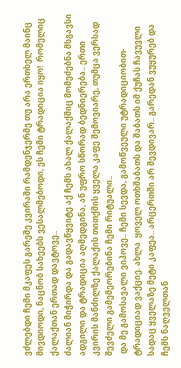ვძლებდი ჩემი მკაფეს გარეშე კვირაში რამდენჯერმე თუ არა ერთხელ მაინც მივდიოდი, ნაცნობ სახეებს ვესალმებოდი, ეს ჩემი ტრადიცია იყო!  რომელიც ქალაქთან ერთად დავტოვე..
ძალიან მიჭირდა და გადავწყვიტე აქ ჩემს ახალ ქალაქშიც მომეძებნა მსგავსი ადგილი და ტრადიცია აღმედგინა, ან უფრო სწორად ბედნიერება.. ერთი კვირის მანძილზე ქალაქის თითქმის ყველა კაფე შემოვიარე, თუმცა ვერსად შევძელი გამემეორებინა ჩემი რიტუალი..
 და მე გამოსავალი ვიპოვე.. ჩემი სევდა, გამოწვეული უტრადიციობით-ტრადიციად ვაქციე. ახლა  ყოველ ოთხშაბათს და შაბათს იმ ქუჩას ჩავუვლი სადაც ყველაზე მეტი კაფეა.. არცერთში არ შევდივარ.. გარედან ვუყურებ და ჩემს ნაღველთან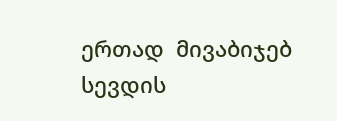ერთად  მივაბიჯებ სევდის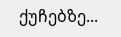ქუჩებზე...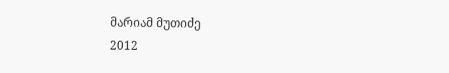მარიამ მუთიძე
2012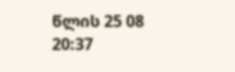წლის 25 08
20:37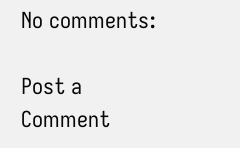No comments:

Post a Comment